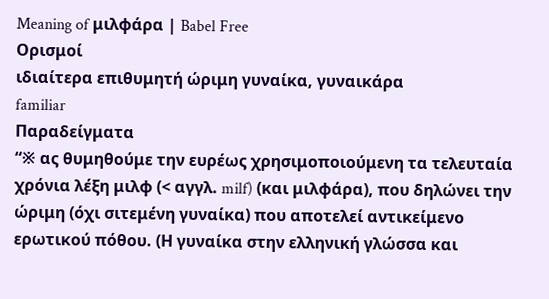Meaning of μιλφάρα | Babel Free
Ορισμοί
ιδιαίτερα επιθυμητή ώριμη γυναίκα, γυναικάρα
familiar
Παραδείγματα
“※ ας θυμηθούμε την ευρέως χρησιμοποιούμενη τα τελευταία χρόνια λέξη μιλφ (< αγγλ. milf) (και μιλφάρα), που δηλώνει την ώριμη (όχι σιτεμένη γυναίκα) που αποτελεί αντικείμενο ερωτικού πόθου. (Η γυναίκα στην ελληνική γλώσσα και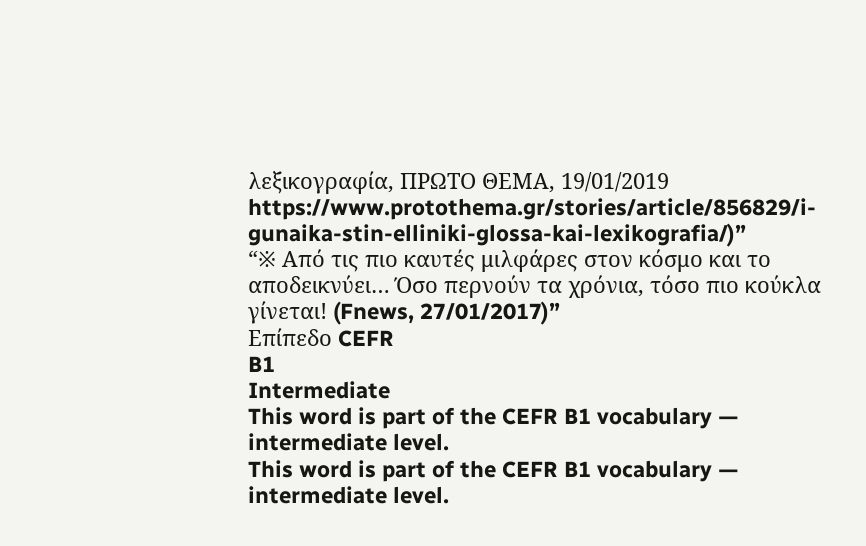λεξικογραφία, ΠΡΩΤΟ ΘΕΜΑ, 19/01/2019 https://www.protothema.gr/stories/article/856829/i-gunaika-stin-elliniki-glossa-kai-lexikografia/)”
“※ Από τις πιο καυτές μιλφάρες στον κόσμο και το αποδεικνύει… Όσο περνούν τα χρόνια, τόσο πιο κούκλα γίνεται! (Fnews, 27/01/2017)”
Επίπεδο CEFR
B1
Intermediate
This word is part of the CEFR B1 vocabulary — intermediate level.
This word is part of the CEFR B1 vocabulary — intermediate level.